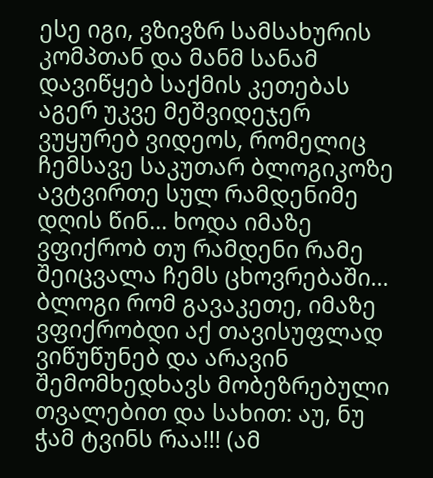ესე იგი, ვზივზრ სამსახურის კომპთან და მანმ სანამ დავიწყებ საქმის კეთებას აგერ უკვე მეშვიდეჯერ ვუყურებ ვიდეოს, რომელიც ჩემსავე საკუთარ ბლოგიკოზე ავტვირთე სულ რამდენიმე დღის წინ... ხოდა იმაზე ვფიქრობ თუ რამდენი რამე შეიცვალა ჩემს ცხოვრებაში... ბლოგი რომ გავაკეთე, იმაზე ვფიქრობდი აქ თავისუფლად ვიწუწუნებ და არავინ შემომხედხავს მობეზრებული თვალებით და სახით: აუ, ნუ ჭამ ტვინს რაა!!! (ამ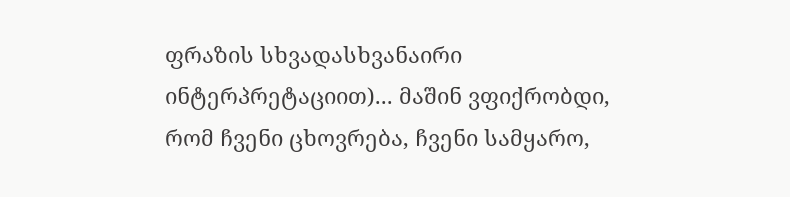ფრაზის სხვადასხვანაირი ინტერპრეტაციით)... მაშინ ვფიქრობდი, რომ ჩვენი ცხოვრება, ჩვენი სამყარო,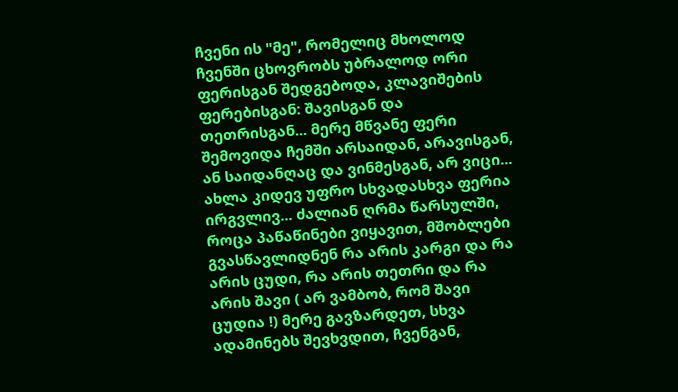ჩვენი ის "მე", რომელიც მხოლოდ ჩვენში ცხოვრობს უბრალოდ ორი ფერისგან შედგებოდა, კლავიშების ფერებისგან: შავისგან და თეთრისგან... მერე მწვანე ფერი შემოვიდა ჩემში არსაიდან, არავისგან, ან საიდანღაც და ვინმესგან, არ ვიცი... ახლა კიდევ უფრო სხვადასხვა ფერია ირგვლივ... ძალიან ღრმა წარსულში, როცა პაწაწინები ვიყავით, მშობლები გვასწავლიდნენ რა არის კარგი და რა არის ცუდი, რა არის თეთრი და რა არის შავი ( არ ვამბობ, რომ შავი ცუდია !) მერე გავზარდეთ, სხვა ადამინებს შევხვდით, ჩვენგან,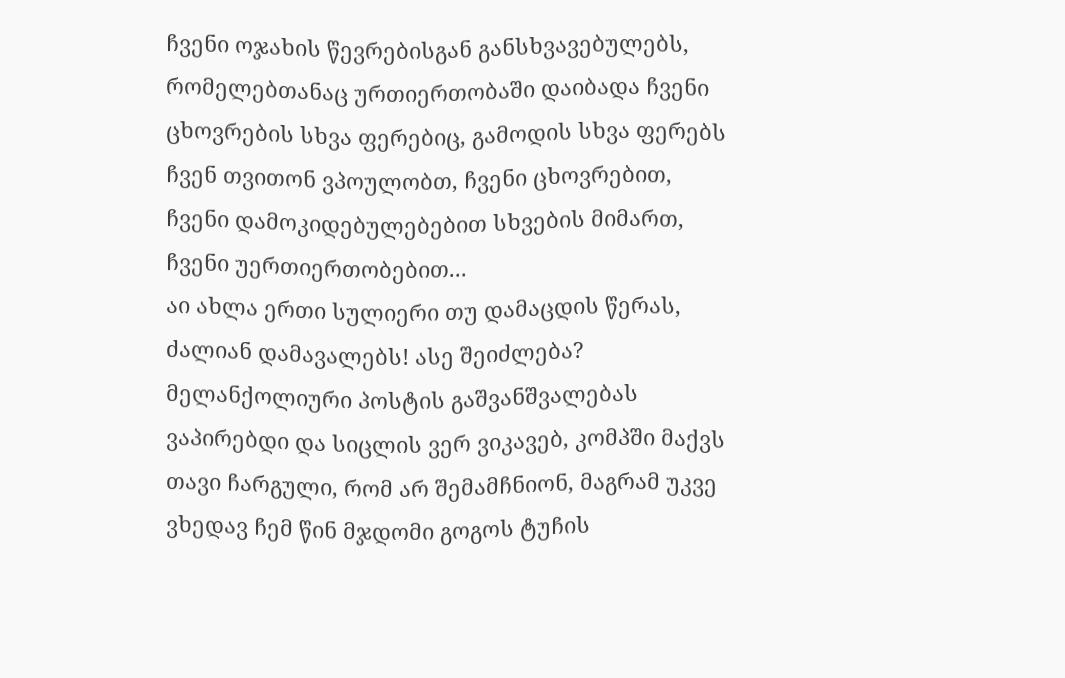ჩვენი ოჯახის წევრებისგან განსხვავებულებს, რომელებთანაც ურთიერთობაში დაიბადა ჩვენი ცხოვრების სხვა ფერებიც, გამოდის სხვა ფერებს ჩვენ თვითონ ვპოულობთ, ჩვენი ცხოვრებით, ჩვენი დამოკიდებულებებით სხვების მიმართ, ჩვენი უერთიერთობებით...
აი ახლა ერთი სულიერი თუ დამაცდის წერას, ძალიან დამავალებს! ასე შეიძლება? მელანქოლიური პოსტის გაშვანშვალებას ვაპირებდი და სიცლის ვერ ვიკავებ, კომპში მაქვს თავი ჩარგული, რომ არ შემამჩნიონ, მაგრამ უკვე ვხედავ ჩემ წინ მჯდომი გოგოს ტუჩის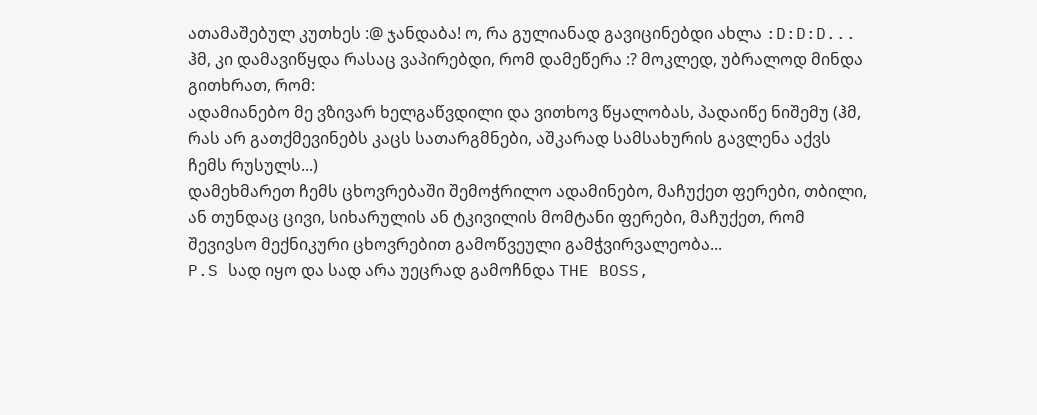ათამაშებულ კუთხეს :@ ჯანდაბა! ო, რა გულიანად გავიცინებდი ახლა :D:D:D... ჰმ, კი დამავიწყდა რასაც ვაპირებდი, რომ დამეწერა :? მოკლედ, უბრალოდ მინდა გითხრათ, რომ:
ადამიანებო მე ვზივარ ხელგაწვდილი და ვითხოვ წყალობას, პადაიწე ნიშემუ (ჰმ, რას არ გათქმევინებს კაცს სათარგმნები, აშკარად სამსახურის გავლენა აქვს ჩემს რუსულს...)
დამეხმარეთ ჩემს ცხოვრებაში შემოჭრილო ადამინებო, მაჩუქეთ ფერები, თბილი, ან თუნდაც ცივი, სიხარულის ან ტკივილის მომტანი ფერები, მაჩუქეთ, რომ შევივსო მექნიკური ცხოვრებით გამოწვეული გამჭვირვალეობა...
P.S სად იყო და სად არა უეცრად გამოჩნდა THE BOSS,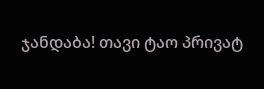ჯანდაბა! თავი ტაო პრივატ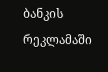ბანკის რეკლამაში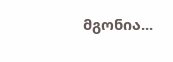მგონია...